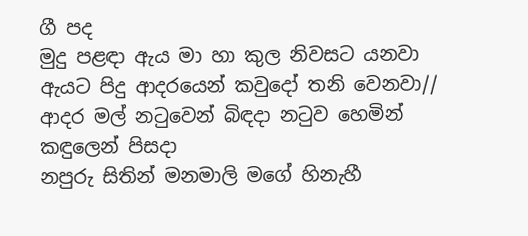ගී පද
මුදු පළඳා ඇය මා හා කුල නිවසට යනවා
ඇයට පිදු ආදරයෙන් කවුදෝ තනි වෙනවා//
ආදර මල් නටුවෙන් බිඳදා නටුව හෙමින් කඳුලෙන් පිසදා
නපුරු සිතින් මනමාලි මගේ හිනැහී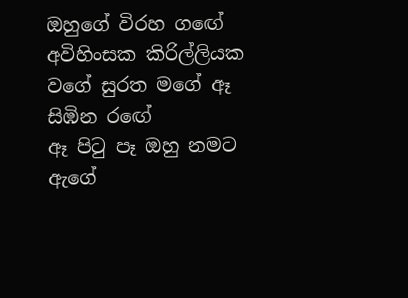ඔහුගේ විරහ ගඟේ
අවිහිංසක කිරිල්ලියක වගේ සුරත මගේ ඈ සිඹින රඟේ
ඈ පිටු පෑ ඔහු නමට ඇගේ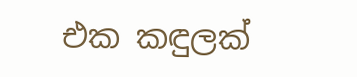එක කඳුලක්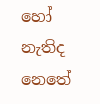හෝ නැතිද නෙතේ